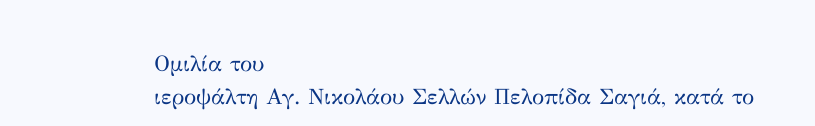Ομιλία του
ιεροψάλτη Αγ. Νικολάου Σελλών Πελοπίδα Σαγιά, κατά το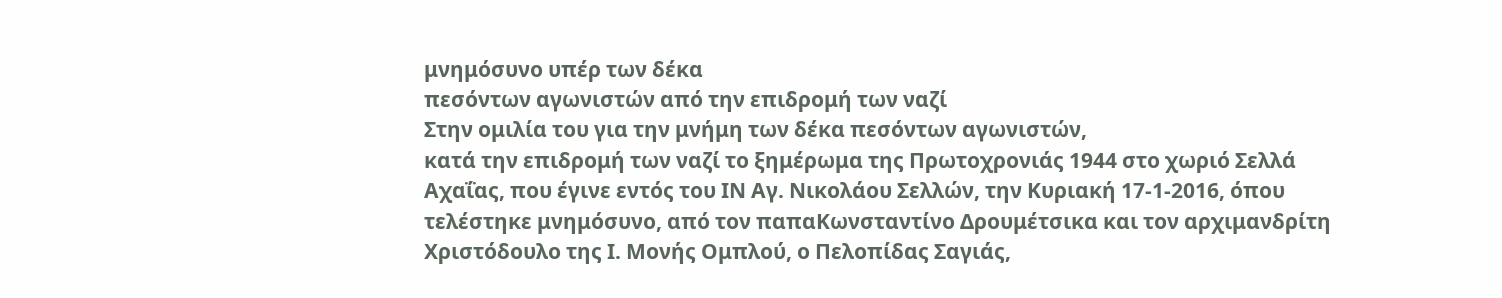μνημόσυνο υπέρ των δέκα
πεσόντων αγωνιστών από την επιδρομή των ναζί
Στην ομιλία του για την μνήμη των δέκα πεσόντων αγωνιστών,
κατά την επιδρομή των ναζί το ξημέρωμα της Πρωτοχρονιάς 1944 στο χωριό Σελλά
Αχαΐας, που έγινε εντός του ΙΝ Αγ. Νικολάου Σελλών, την Κυριακή 17-1-2016, όπου
τελέστηκε μνημόσυνο, από τον παπαΚωνσταντίνο Δρουμέτσικα και τον αρχιμανδρίτη
Χριστόδουλο της Ι. Μονής Ομπλού, ο Πελοπίδας Σαγιάς,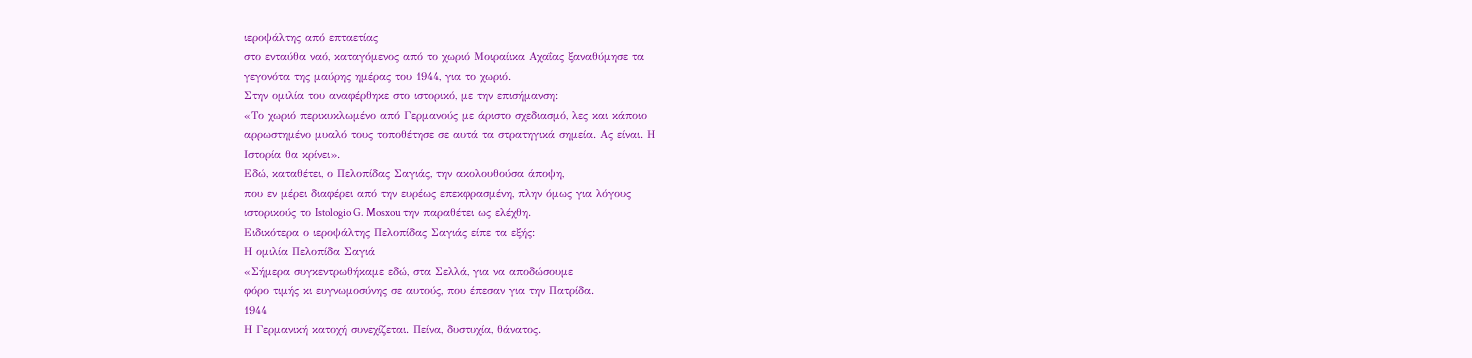ιεροψάλτης από επταετίας
στο ενταύθα ναό, καταγόμενος από το χωριό Μοιραίικα Αχαΐας ξαναθύμησε τα
γεγονότα της μαύρης ημέρας του 1944, για το χωριό.
Στην ομιλία του αναφέρθηκε στο ιστορικό, με την επισήμανση:
«Το χωριό περικυκλωμένο από Γερμανούς με άριστο σχεδιασμό, λες και κάποιο
αρρωστημένο μυαλό τους τοποθέτησε σε αυτά τα στρατηγικά σημεία. Ας είναι. Η
Ιστορία θα κρίνει».
Εδώ, καταθέτει, ο Πελοπίδας Σαγιάς, την ακολουθούσα άποψη,
που εν μέρει διαφέρει από την ευρέως επεκφρασμένη, πλην όμως για λόγους
ιστορικούς το Istologio G. Mosxou την παραθέτει ως ελέχθη.
Ειδικότερα ο ιεροψάλτης Πελοπίδας Σαγιάς είπε τα εξής:
Η ομιλία Πελοπίδα Σαγιά
«Σήμερα συγκεντρωθήκαμε εδώ, στα Σελλά, για να αποδώσουμε
φόρο τιμής κι ευγνωμοσύνης σε αυτούς, που έπεσαν για την Πατρίδα.
1944
Η Γερμανική κατοχή συνεχίζεται. Πείνα, δυστυχία, θάνατος.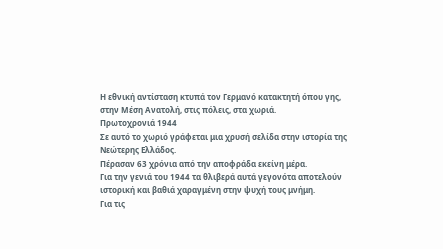Η εθνική αντίσταση κτυπά τον Γερμανό κατακτητή όπου γης,
στην Μέση Ανατολή, στις πόλεις, στα χωριά.
Πρωτοχρονιά 1944
Σε αυτό το χωριό γράφεται μια χρυσή σελίδα στην ιστορία της
Νεώτερης Ελλάδος.
Πέρασαν 63 χρόνια από την αποφράδα εκείνη μέρα.
Για την γενιά του 1944 τα θλιβερά αυτά γεγονότα αποτελούν
ιστορική και βαθιά χαραγμένη στην ψυχή τους μνήμη.
Για τις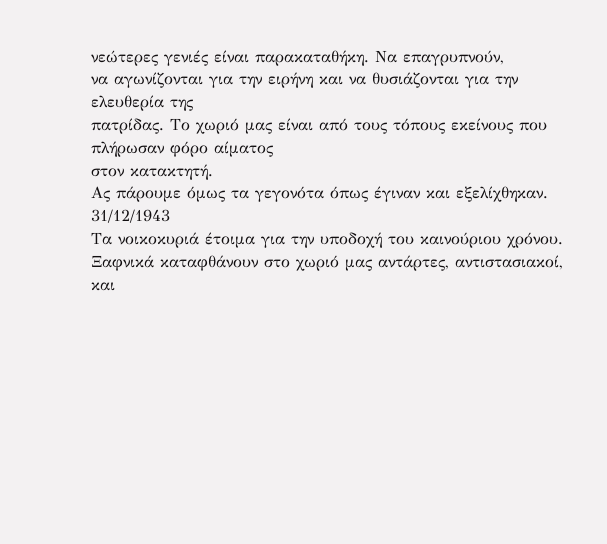νεώτερες γενιές είναι παρακαταθήκη. Να επαγρυπνούν,
να αγωνίζονται για την ειρήνη και να θυσιάζονται για την ελευθερία της
πατρίδας. Το χωριό μας είναι από τους τόπους εκείνους που πλήρωσαν φόρο αίματος
στον κατακτητή.
Ας πάρουμε όμως τα γεγονότα όπως έγιναν και εξελίχθηκαν.
31/12/1943
Τα νοικοκυριά έτοιμα για την υποδοχή του καινούριου χρόνου.
Ξαφνικά καταφθάνουν στο χωριό μας αντάρτες, αντιστασιακοί, και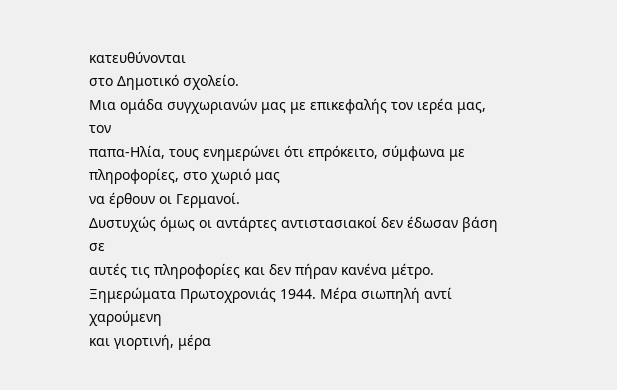κατευθύνονται
στο Δημοτικό σχολείο.
Μια ομάδα συγχωριανών μας με επικεφαλής τον ιερέα μας, τον
παπα-Ηλία, τους ενημερώνει ότι επρόκειτο, σύμφωνα με πληροφορίες, στο χωριό μας
να έρθουν οι Γερμανοί.
Δυστυχώς όμως οι αντάρτες αντιστασιακοί δεν έδωσαν βάση σε
αυτές τις πληροφορίες και δεν πήραν κανένα μέτρο.
Ξημερώματα Πρωτοχρονιάς 1944. Μέρα σιωπηλή αντί χαρούμενη
και γιορτινή, μέρα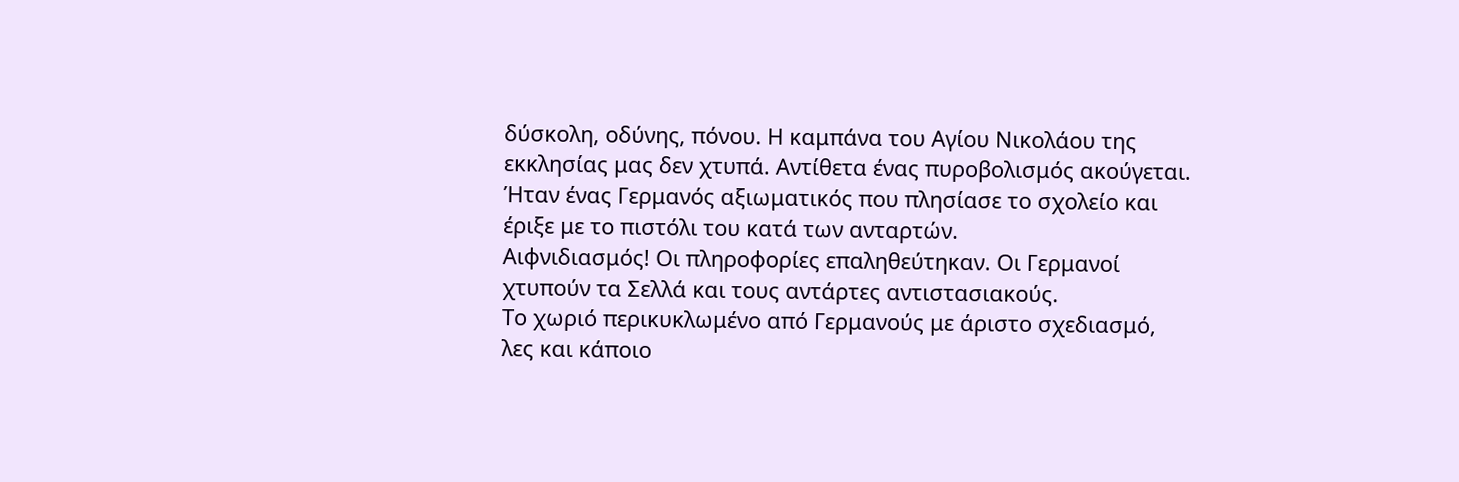δύσκολη, οδύνης, πόνου. Η καμπάνα του Αγίου Νικολάου της
εκκλησίας μας δεν χτυπά. Αντίθετα ένας πυροβολισμός ακούγεται.
Ήταν ένας Γερμανός αξιωματικός που πλησίασε το σχολείο και
έριξε με το πιστόλι του κατά των ανταρτών.
Αιφνιδιασμός! Οι πληροφορίες επαληθεύτηκαν. Οι Γερμανοί
χτυπούν τα Σελλά και τους αντάρτες αντιστασιακούς.
Το χωριό περικυκλωμένο από Γερμανούς με άριστο σχεδιασμό,
λες και κάποιο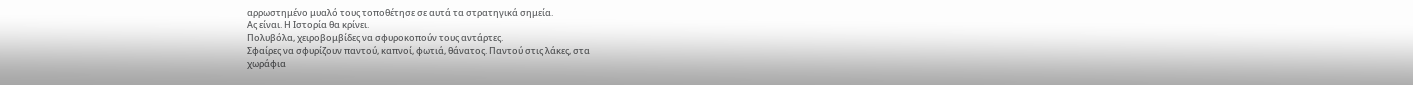αρρωστημένο μυαλό τους τοποθέτησε σε αυτά τα στρατηγικά σημεία.
Ας είναι. Η Ιστορία θα κρίνει.
Πολυβόλα, χειροβομβίδες να σφυροκοπούν τους αντάρτες.
Σφαίρες να σφυρίζουν παντού, καπνοί, φωτιά, θάνατος. Παντού στις λάκες, στα
χωράφια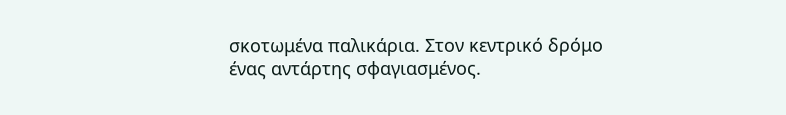σκοτωμένα παλικάρια. Στον κεντρικό δρόμο ένας αντάρτης σφαγιασμένος.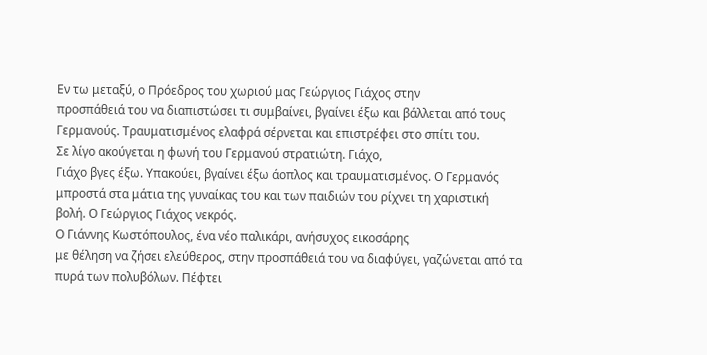Εν τω μεταξύ, ο Πρόεδρος του χωριού μας Γεώργιος Γιάχος στην
προσπάθειά του να διαπιστώσει τι συμβαίνει, βγαίνει έξω και βάλλεται από τους
Γερμανούς. Τραυματισμένος ελαφρά σέρνεται και επιστρέφει στο σπίτι του.
Σε λίγο ακούγεται η φωνή του Γερμανού στρατιώτη. Γιάχο,
Γιάχο βγες έξω. Υπακούει, βγαίνει έξω άοπλος και τραυματισμένος. Ο Γερμανός
μπροστά στα μάτια της γυναίκας του και των παιδιών του ρίχνει τη χαριστική
βολή. Ο Γεώργιος Γιάχος νεκρός.
Ο Γιάννης Κωστόπουλος, ένα νέο παλικάρι, ανήσυχος εικοσάρης
με θέληση να ζήσει ελεύθερος, στην προσπάθειά του να διαφύγει, γαζώνεται από τα
πυρά των πολυβόλων. Πέφτει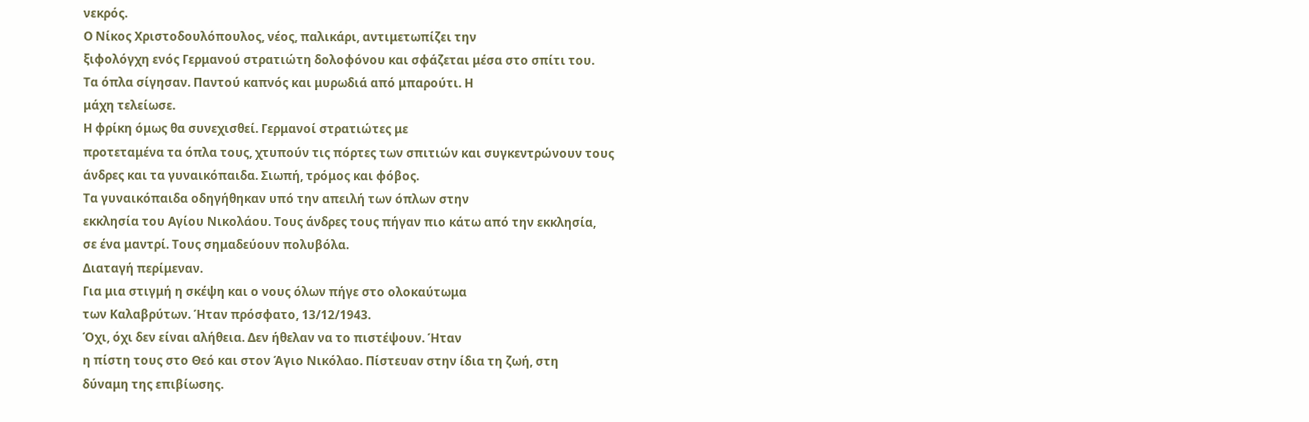νεκρός.
Ο Νίκος Χριστοδουλόπουλος, νέος, παλικάρι, αντιμετωπίζει την
ξιφολόγχη ενός Γερμανού στρατιώτη δολοφόνου και σφάζεται μέσα στο σπίτι του.
Τα όπλα σίγησαν. Παντού καπνός και μυρωδιά από μπαρούτι. Η
μάχη τελείωσε.
Η φρίκη όμως θα συνεχισθεί. Γερμανοί στρατιώτες με
προτεταμένα τα όπλα τους, χτυπούν τις πόρτες των σπιτιών και συγκεντρώνουν τους
άνδρες και τα γυναικόπαιδα. Σιωπή, τρόμος και φόβος.
Τα γυναικόπαιδα οδηγήθηκαν υπό την απειλή των όπλων στην
εκκλησία του Αγίου Νικολάου. Τους άνδρες τους πήγαν πιο κάτω από την εκκλησία,
σε ένα μαντρί. Τους σημαδεύουν πολυβόλα.
Διαταγή περίμεναν.
Για μια στιγμή η σκέψη και ο νους όλων πήγε στο ολοκαύτωμα
των Καλαβρύτων. Ήταν πρόσφατο, 13/12/1943.
Όχι, όχι δεν είναι αλήθεια. Δεν ήθελαν να το πιστέψουν. Ήταν
η πίστη τους στο Θεό και στον Άγιο Νικόλαο. Πίστευαν στην ίδια τη ζωή, στη
δύναμη της επιβίωσης.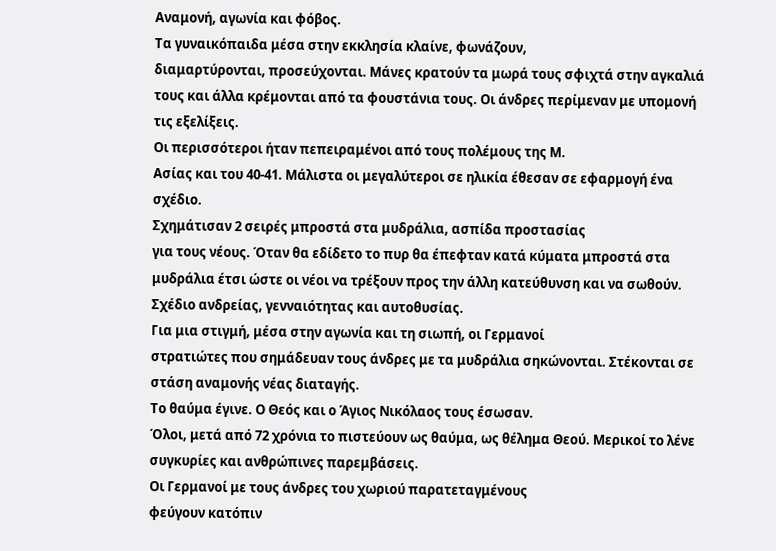Αναμονή, αγωνία και φόβος.
Τα γυναικόπαιδα μέσα στην εκκλησία κλαίνε, φωνάζουν,
διαμαρτύρονται, προσεύχονται. Μάνες κρατούν τα μωρά τους σφιχτά στην αγκαλιά
τους και άλλα κρέμονται από τα φουστάνια τους. Οι άνδρες περίμεναν με υπομονή
τις εξελίξεις.
Οι περισσότεροι ήταν πεπειραμένοι από τους πολέμους της Μ.
Ασίας και του 40-41. Μάλιστα οι μεγαλύτεροι σε ηλικία έθεσαν σε εφαρμογή ένα
σχέδιο.
Σχημάτισαν 2 σειρές μπροστά στα μυδράλια, ασπίδα προστασίας
για τους νέους. Όταν θα εδίδετο το πυρ θα έπεφταν κατά κύματα μπροστά στα
μυδράλια έτσι ώστε οι νέοι να τρέξουν προς την άλλη κατεύθυνση και να σωθούν.
Σχέδιο ανδρείας, γενναιότητας και αυτοθυσίας.
Για μια στιγμή, μέσα στην αγωνία και τη σιωπή, οι Γερμανοί
στρατιώτες που σημάδευαν τους άνδρες με τα μυδράλια σηκώνονται. Στέκονται σε
στάση αναμονής νέας διαταγής.
Το θαύμα έγινε. Ο Θεός και ο Άγιος Νικόλαος τους έσωσαν.
Όλοι, μετά από 72 χρόνια το πιστεύουν ως θαύμα, ως θέλημα Θεού. Μερικοί το λένε
συγκυρίες και ανθρώπινες παρεμβάσεις.
Οι Γερμανοί με τους άνδρες του χωριού παρατεταγμένους
φεύγουν κατόπιν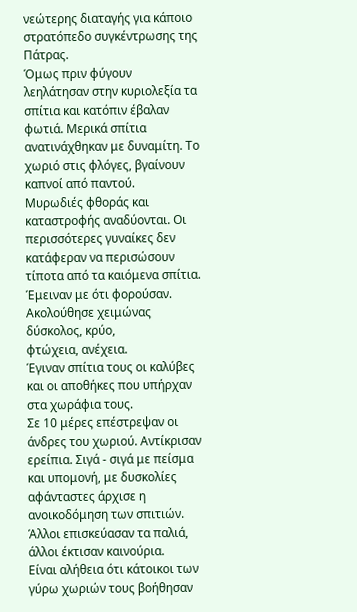νεώτερης διαταγής για κάποιο στρατόπεδο συγκέντρωσης της
Πάτρας.
Όμως πριν φύγουν
λεηλάτησαν στην κυριολεξία τα σπίτια και κατόπιν έβαλαν φωτιά. Μερικά σπίτια
ανατινάχθηκαν με δυναμίτη. Το χωριό στις φλόγες, βγαίνουν καπνοί από παντού.
Μυρωδιές φθοράς και καταστροφής αναδύονται. Οι περισσότερες γυναίκες δεν
κατάφεραν να περισώσουν τίποτα από τα καιόμενα σπίτια.
Έμειναν με ότι φορούσαν. Ακολούθησε χειμώνας δύσκολος, κρύο,
φτώχεια, ανέχεια.
Έγιναν σπίτια τους οι καλύβες και οι αποθήκες που υπήρχαν
στα χωράφια τους.
Σε 10 μέρες επέστρεψαν οι άνδρες του χωριού. Αντίκρισαν
ερείπια. Σιγά - σιγά με πείσμα και υπομονή, με δυσκολίες αφάνταστες άρχισε η
ανοικοδόμηση των σπιτιών. Άλλοι επισκεύασαν τα παλιά, άλλοι έκτισαν καινούρια.
Είναι αλήθεια ότι κάτοικοι των γύρω χωριών τους βοήθησαν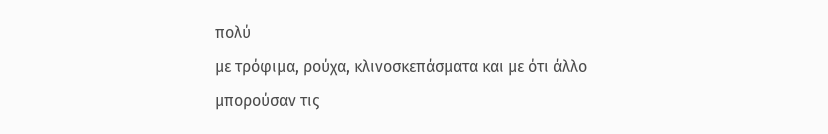πολύ
με τρόφιμα, ρούχα, κλινοσκεπάσματα και με ότι άλλο μπορούσαν τις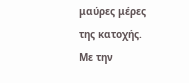μαύρες μέρες
της κατοχής.
Με την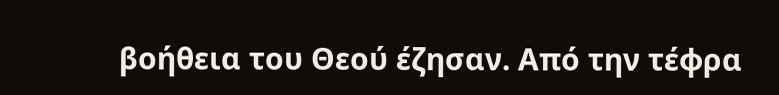βοήθεια του Θεού έζησαν. Από την τέφρα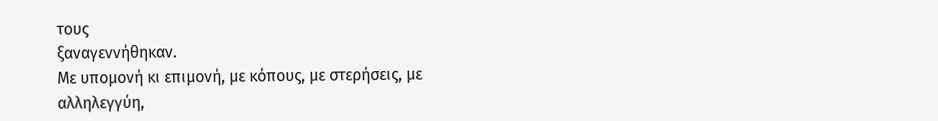τους
ξαναγεννήθηκαν.
Με υπομονή κι επιμονή, με κόπους, με στερήσεις, με
αλληλεγγύη,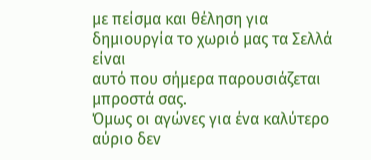με πείσμα και θέληση για δημιουργία το χωριό μας τα Σελλά είναι
αυτό που σήμερα παρουσιάζεται μπροστά σας.
Όμως οι αγώνες για ένα καλύτερο αύριο δεν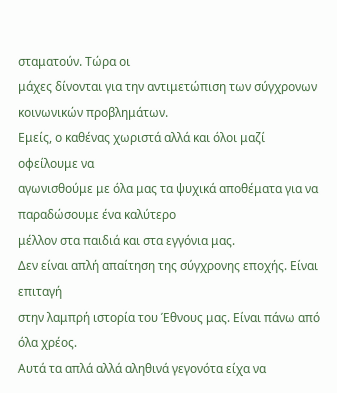σταματούν. Τώρα οι
μάχες δίνονται για την αντιμετώπιση των σύγχρονων κοινωνικών προβλημάτων.
Εμείς, ο καθένας χωριστά αλλά και όλοι μαζί οφείλουμε να
αγωνισθούμε με όλα μας τα ψυχικά αποθέματα για να παραδώσουμε ένα καλύτερο
μέλλον στα παιδιά και στα εγγόνια μας.
Δεν είναι απλή απαίτηση της σύγχρονης εποχής. Είναι επιταγή
στην λαμπρή ιστορία του Έθνους μας. Είναι πάνω από όλα χρέος.
Αυτά τα απλά αλλά αληθινά γεγονότα είχα να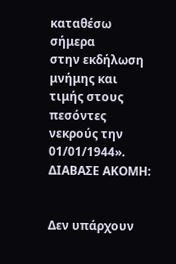καταθέσω σήμερα
στην εκδήλωση μνήμης και τιμής στους πεσόντες νεκρούς την 01/01/1944».
ΔΙΑΒΑΣΕ ΑΚΟΜΗ:


Δεν υπάρχουν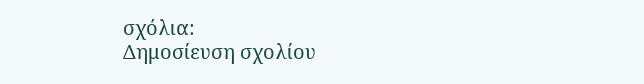σχόλια:
Δημοσίευση σχολίου